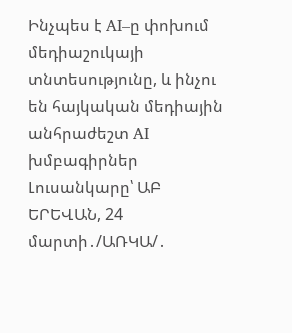Ինչպես է AI–ը փոխում մեդիաշուկայի տնտեսությունը, և ինչու են հայկական մեդիային անհրաժեշտ AI խմբագիրներ
Լուսանկարը՝ ԱԲ
ԵՐԵՎԱՆ, 24 մարտի․/ԱՌԿԱ/․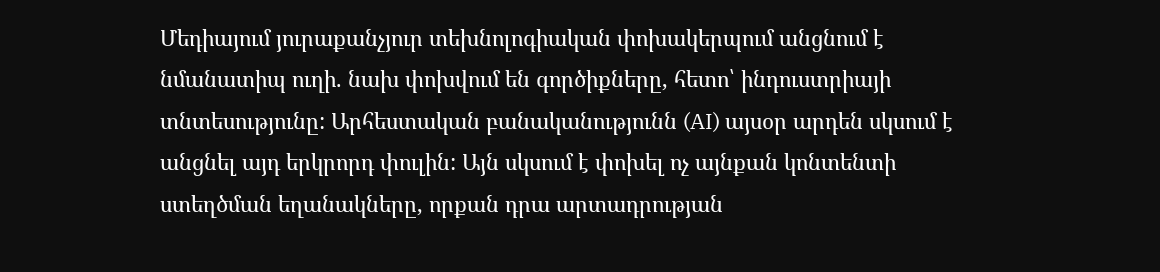Մեդիայում յուրաքանչյուր տեխնոլոգիական փոխակերպում անցնում է նմանատիպ ուղի. նախ փոխվում են գործիքները, հետո՝ ինդուստրիայի տնտեսությունը: Արհեստական բանականությունն (AI) այսօր արդեն սկսում է անցնել այդ երկրորդ փուլին: Այն սկսում է փոխել ոչ այնքան կոնտենտի ստեղծման եղանակները, որքան դրա արտադրության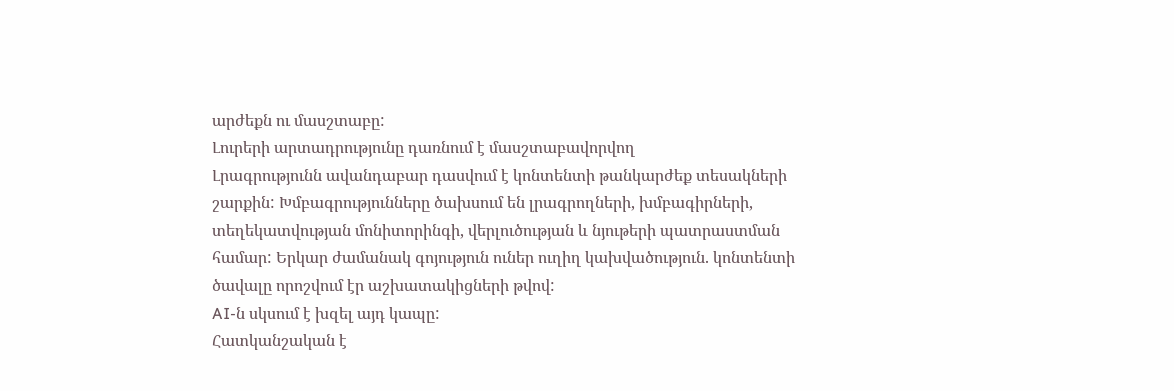արժեքն ու մասշտաբը:
Լուրերի արտադրությունը դառնում է մասշտաբավորվող
Լրագրությունն ավանդաբար դասվում է կոնտենտի թանկարժեք տեսակների շարքին: Խմբագրությունները ծախսում են լրագրողների, խմբագիրների, տեղեկատվության մոնիտորինգի, վերլուծության և նյութերի պատրաստման համար: Երկար ժամանակ գոյություն ուներ ուղիղ կախվածություն. կոնտենտի ծավալը որոշվում էր աշխատակիցների թվով:
AI-ն սկսում է խզել այդ կապը:
Հատկանշական է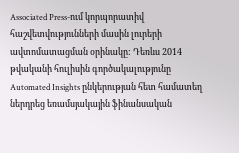Associated Press-ում կորպորատիվ հաշվետվությունների մասին լուրերի ավտոմատացման օրինակը: Դեռևս 2014 թվականի հուլիսին գործակալությունը Automated Insights ընկերության հետ համատեղ ներդրեց եռամսյակային ֆինանսական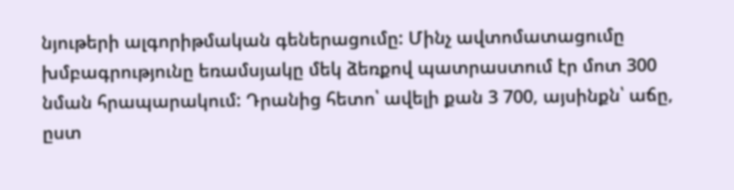նյութերի ալգորիթմական գեներացումը: Մինչ ավտոմատացումը խմբագրությունը եռամսյակը մեկ ձեռքով պատրաստում էր մոտ 300 նման հրապարակում: Դրանից հետո՝ ավելի քան 3 700, այսինքն՝ աճը, ըստ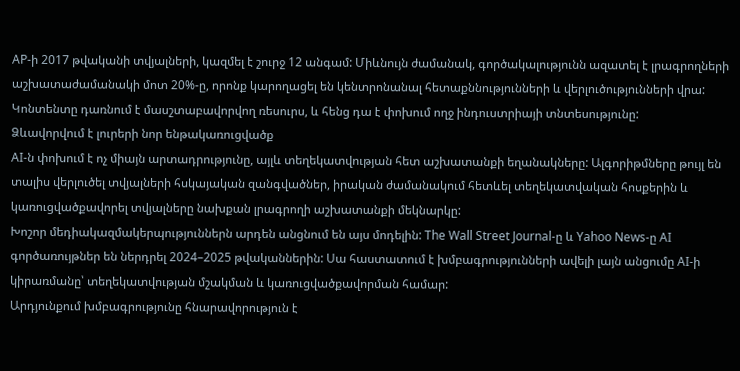AP-ի 2017 թվականի տվյալների, կազմել է շուրջ 12 անգամ: Միևնույն ժամանակ, գործակալությունն ազատել է լրագրողների աշխատաժամանակի մոտ 20%-ը, որոնք կարողացել են կենտրոնանալ հետաքննությունների և վերլուծությունների վրա:
Կոնտենտը դառնում է մասշտաբավորվող ռեսուրս, և հենց դա է փոխում ողջ ինդուստրիայի տնտեսությունը:
Ձևավորվում է լուրերի նոր ենթակառուցվածք
AI-ն փոխում է ոչ միայն արտադրությունը, այլև տեղեկատվության հետ աշխատանքի եղանակները: Ալգորիթմները թույլ են տալիս վերլուծել տվյալների հսկայական զանգվածներ, իրական ժամանակում հետևել տեղեկատվական հոսքերին և կառուցվածքավորել տվյալները նախքան լրագրողի աշխատանքի մեկնարկը:
Խոշոր մեդիակազմակերպություններն արդեն անցնում են այս մոդելին: The Wall Street Journal-ը և Yahoo News-ը AI գործառույթներ են ներդրել 2024–2025 թվականներին: Սա հաստատում է խմբագրությունների ավելի լայն անցումը AI-ի կիրառմանը՝ տեղեկատվության մշակման և կառուցվածքավորման համար:
Արդյունքում խմբագրությունը հնարավորություն է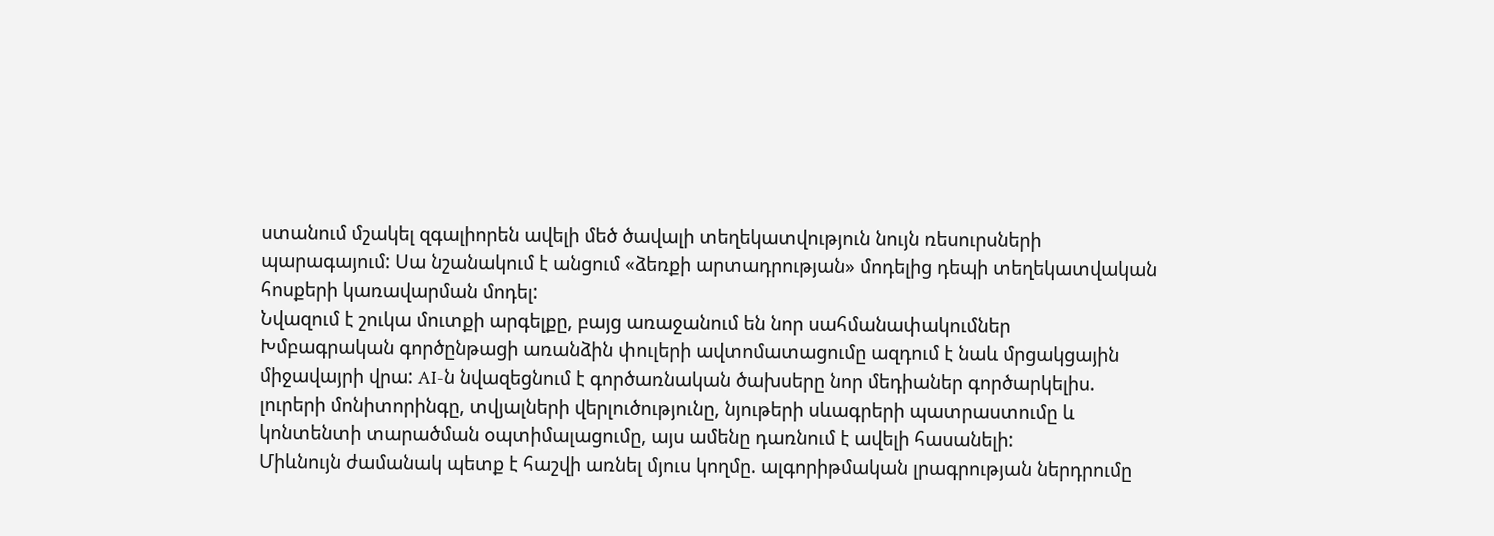ստանում մշակել զգալիորեն ավելի մեծ ծավալի տեղեկատվություն նույն ռեսուրսների պարագայում: Սա նշանակում է անցում «ձեռքի արտադրության» մոդելից դեպի տեղեկատվական հոսքերի կառավարման մոդել:
Նվազում է շուկա մուտքի արգելքը, բայց առաջանում են նոր սահմանափակումներ
Խմբագրական գործընթացի առանձին փուլերի ավտոմատացումը ազդում է նաև մրցակցային միջավայրի վրա: AI-ն նվազեցնում է գործառնական ծախսերը նոր մեդիաներ գործարկելիս. լուրերի մոնիտորինգը, տվյալների վերլուծությունը, նյութերի սևագրերի պատրաստումը և կոնտենտի տարածման օպտիմալացումը, այս ամենը դառնում է ավելի հասանելի:
Միևնույն ժամանակ պետք է հաշվի առնել մյուս կողմը. ալգորիթմական լրագրության ներդրումը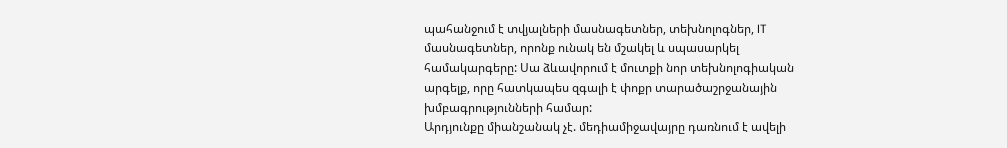պահանջում է տվյալների մասնագետներ, տեխնոլոգներ, IT մասնագետներ, որոնք ունակ են մշակել և սպասարկել համակարգերը: Սա ձևավորում է մուտքի նոր տեխնոլոգիական արգելք, որը հատկապես զգալի է փոքր տարածաշրջանային խմբագրությունների համար:
Արդյունքը միանշանակ չէ. մեդիամիջավայրը դառնում է ավելի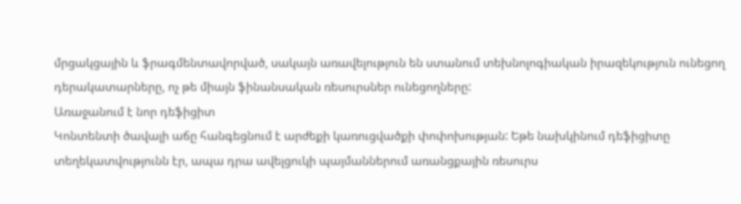մրցակցային և ֆրագմենտավորված, սակայն առավելություն են ստանում տեխնոլոգիական իրազեկություն ունեցող դերակատարները, ոչ թե միայն ֆինանսական ռեսուրսներ ունեցողները:
Առաջանում է նոր դեֆիցիտ
Կոնտենտի ծավալի աճը հանգեցնում է արժեքի կառուցվածքի փոփոխության: Եթե նախկինում դեֆիցիտը տեղեկատվությունն էր, ապա դրա ավելցուկի պայմաններում առանցքային ռեսուրս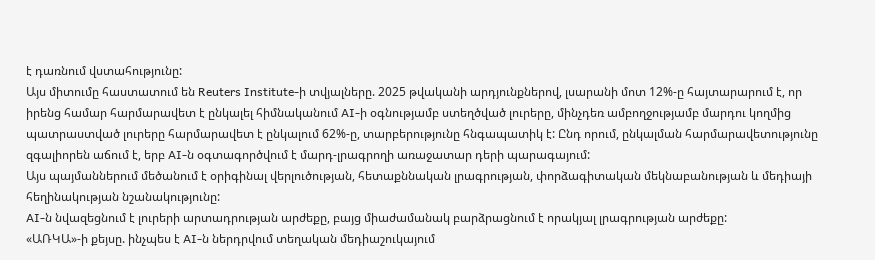է դառնում վստահությունը:
Այս միտումը հաստատում են Reuters Institute-ի տվյալները. 2025 թվականի արդյունքներով, լսարանի մոտ 12%-ը հայտարարում է, որ իրենց համար հարմարավետ է ընկալել հիմնականում AI-ի օգնությամբ ստեղծված լուրերը, մինչդեռ ամբողջությամբ մարդու կողմից պատրաստված լուրերը հարմարավետ է ընկալում 62%-ը, տարբերությունը հնգապատիկ է: Ընդ որում, ընկալման հարմարավետությունը զգալիորեն աճում է, երբ AI-ն օգտագործվում է մարդ-լրագրողի առաջատար դերի պարագայում:
Այս պայմաններում մեծանում է օրիգինալ վերլուծության, հետաքննական լրագրության, փորձագիտական մեկնաբանության և մեդիայի հեղինակության նշանակությունը:
AI-ն նվազեցնում է լուրերի արտադրության արժեքը, բայց միաժամանակ բարձրացնում է որակյալ լրագրության արժեքը:
«ԱՌԿԱ»-ի քեյսը. ինչպես է AI-ն ներդրվում տեղական մեդիաշուկայում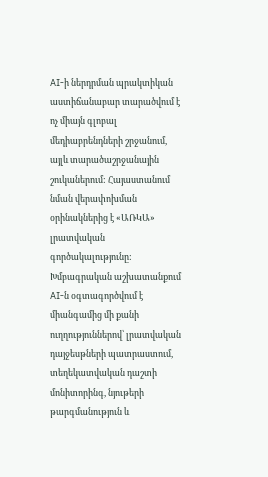AI-ի ներդրման պրակտիկան աստիճանաբար տարածվում է ոչ միայն գլոբալ մեդիաբրենդների շրջանում, այլև տարածաշրջանային շուկաներում: Հայաստանում նման վերափոխման օրինակներից է «ԱՌԿԱ» լրատվական գործակալությունը:
Խմբագրական աշխատանքում AI-ն օգտագործվում է միանգամից մի քանի ուղղություններով՝ լրատվական դայջեսթների պատրաստում, տեղեկատվական դաշտի մոնիտորինգ, նյութերի թարգմանություն և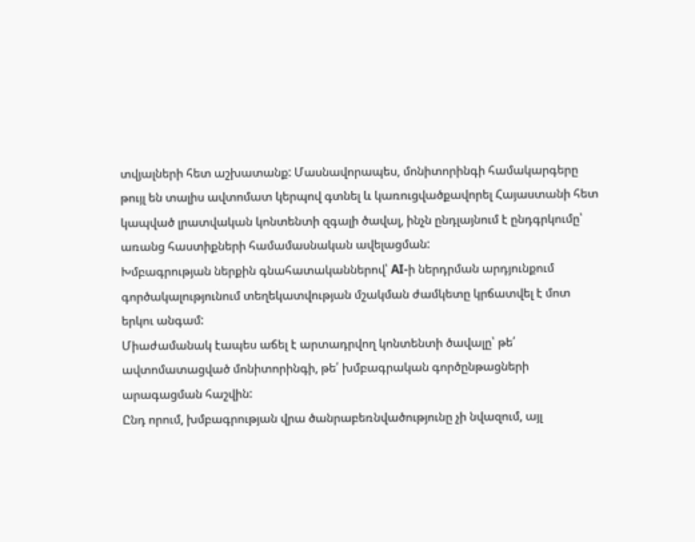տվյալների հետ աշխատանք: Մասնավորապես, մոնիտորինգի համակարգերը թույլ են տալիս ավտոմատ կերպով գտնել և կառուցվածքավորել Հայաստանի հետ կապված լրատվական կոնտենտի զգալի ծավալ, ինչն ընդլայնում է ընդգրկումը՝ առանց հաստիքների համամասնական ավելացման:
Խմբագրության ներքին գնահատականներով՝ AI-ի ներդրման արդյունքում գործակալությունում տեղեկատվության մշակման ժամկետը կրճատվել է մոտ երկու անգամ:
Միաժամանակ էապես աճել է արտադրվող կոնտենտի ծավալը՝ թե՛ ավտոմատացված մոնիտորինգի, թե՛ խմբագրական գործընթացների արագացման հաշվին:
Ընդ որում, խմբագրության վրա ծանրաբեռնվածությունը չի նվազում, այլ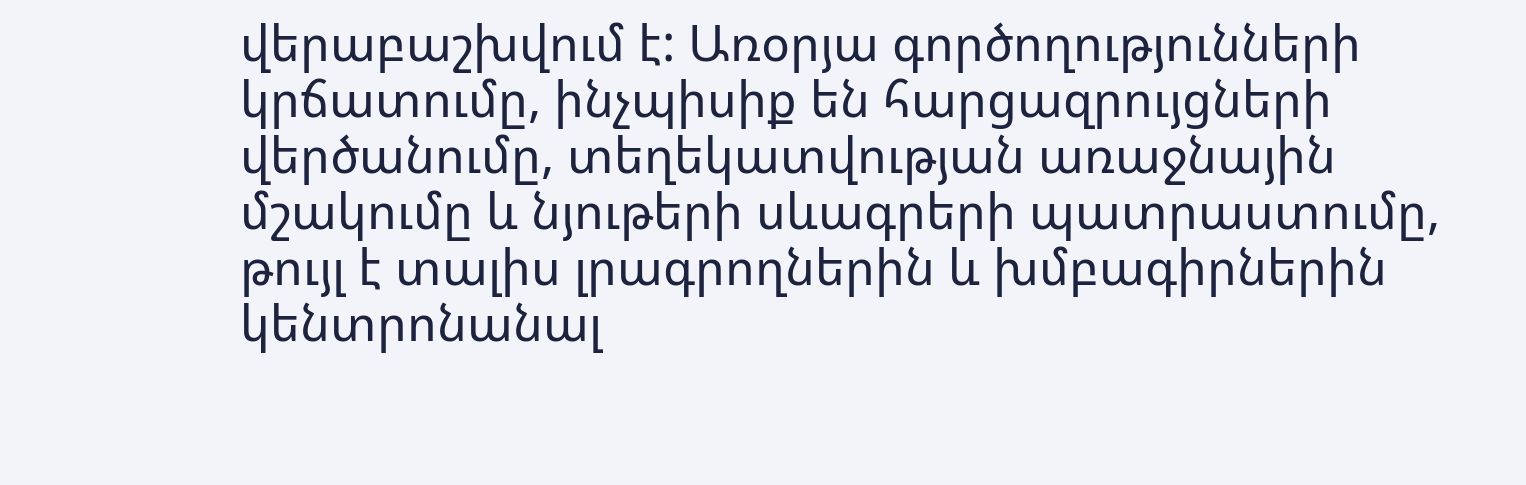վերաբաշխվում է: Առօրյա գործողությունների կրճատումը, ինչպիսիք են հարցազրույցների վերծանումը, տեղեկատվության առաջնային մշակումը և նյութերի սևագրերի պատրաստումը, թույլ է տալիս լրագրողներին և խմբագիրներին կենտրոնանալ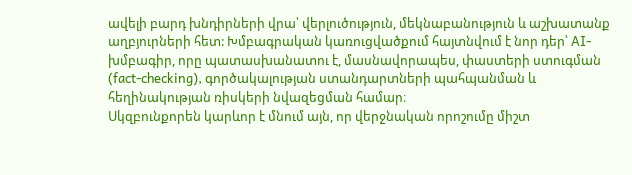ավելի բարդ խնդիրների վրա՝ վերլուծություն, մեկնաբանություն և աշխատանք աղբյուրների հետ: Խմբագրական կառուցվածքում հայտնվում է նոր դեր՝ AI-խմբագիր, որը պատասխանատու է, մասնավորապես, փաստերի ստուգման (fact-checking), գործակալության ստանդարտների պահպանման և հեղինակության ռիսկերի նվազեցման համար։
Սկզբունքորեն կարևոր է մնում այն, որ վերջնական որոշումը միշտ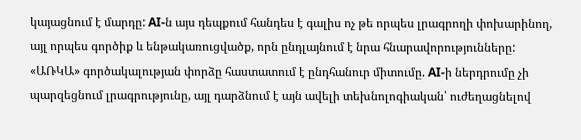կայացնում է մարդը: AI-ն այս դեպքում հանդես է գալիս ոչ թե որպես լրագրողի փոխարինող, այլ որպես գործիք և ենթակառուցվածք, որն ընդլայնում է նրա հնարավորությունները:
«ԱՌԿԱ» գործակալության փորձը հաստատում է ընդհանուր միտումը. AI-ի ներդրումը չի պարզեցնում լրագրությունը, այլ դարձնում է այն ավելի տեխնոլոգիական՝ ուժեղացնելով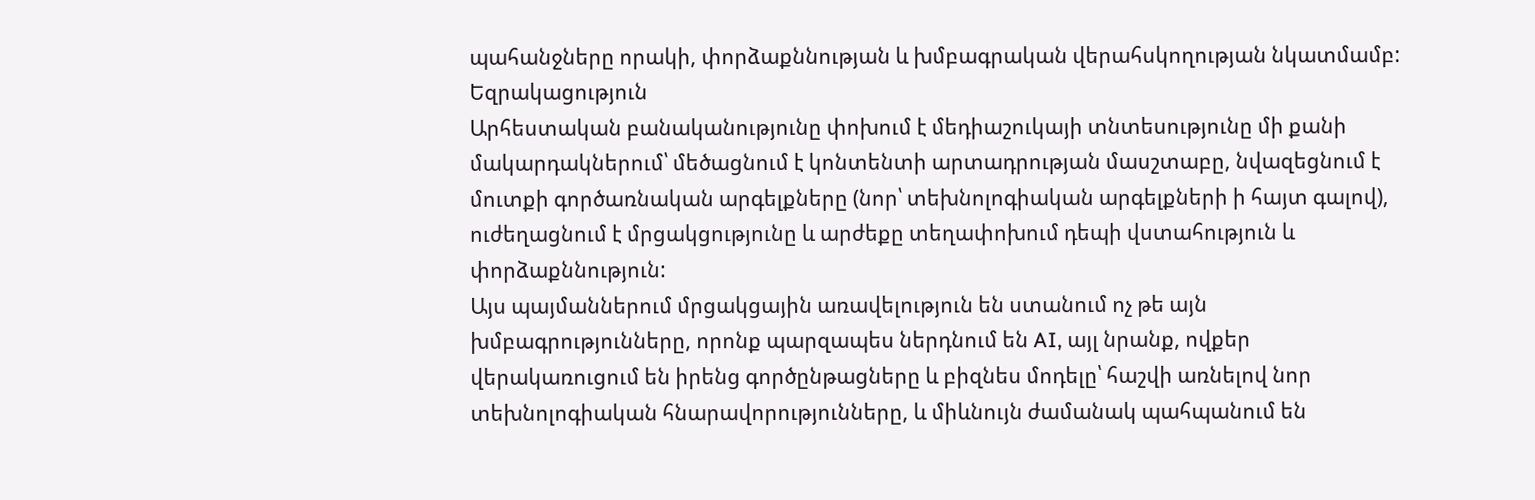պահանջները որակի, փորձաքննության և խմբագրական վերահսկողության նկատմամբ:
Եզրակացություն
Արհեստական բանականությունը փոխում է մեդիաշուկայի տնտեսությունը մի քանի մակարդակներում՝ մեծացնում է կոնտենտի արտադրության մասշտաբը, նվազեցնում է մուտքի գործառնական արգելքները (նոր՝ տեխնոլոգիական արգելքների ի հայտ գալով), ուժեղացնում է մրցակցությունը և արժեքը տեղափոխում դեպի վստահություն և փորձաքննություն:
Այս պայմաններում մրցակցային առավելություն են ստանում ոչ թե այն խմբագրությունները, որոնք պարզապես ներդնում են AI, այլ նրանք, ովքեր վերակառուցում են իրենց գործընթացները և բիզնես մոդելը՝ հաշվի առնելով նոր տեխնոլոգիական հնարավորությունները, և միևնույն ժամանակ պահպանում են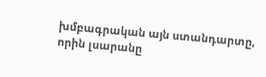խմբագրական այն ստանդարտը, որին լսարանը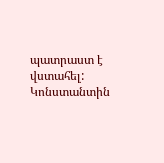պատրաստ է վստահել:
Կոնստանտին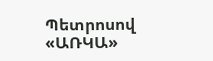Պետրոսով
«ԱՌԿԱ»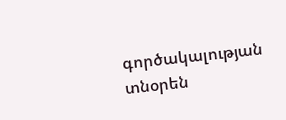գործակալության տնօրեն